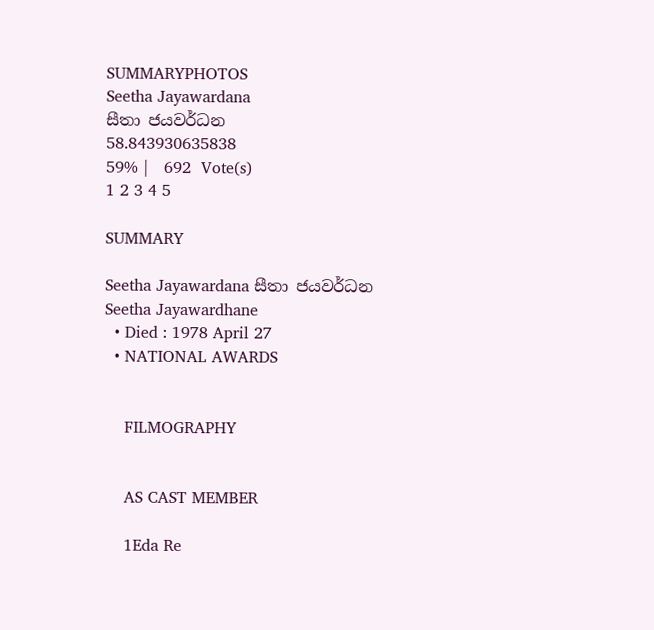SUMMARYPHOTOS
Seetha Jayawardana
සීතා ජයවර්ධන
58.843930635838
59% |   692  Vote(s)
1 2 3 4 5

SUMMARY

Seetha Jayawardana සීතා ජයවර්ධන
Seetha Jayawardhane
  • Died : 1978 April 27
  • NATIONAL AWARDS


    FILMOGRAPHY


    AS CAST MEMBER

    1Eda Re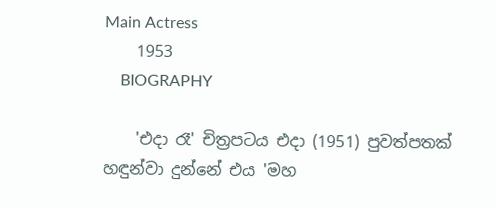Main Actress
    1953
    BIOGRAPHY

    'එදා රෑ' චිත්‍රපටය එදා (1951) පුවත්පතක් හඳුන්වා දුන්නේ එය 'මහ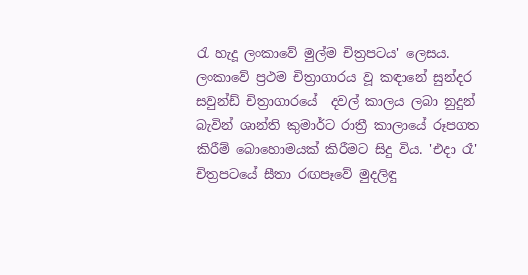රැ හැදූ ලංකාවේ මුල්ම චිත්‍රපටය' ලෙසය. ලංකාවේ ප්‍රථම චිත්‍රාගාරය වූ කඳානේ සුන්දර සවුන්ඩ් චිත්‍රාගාරයේ  දවල් කාලය ලබා නුදුන් බැවින් ශාන්ති කුමාර්ට රාත්‍රී කාලායේ රූපගත කිරීම් බොහොමයක් කිරීමට සිදු විය. 'එදා රෑ'  චිත්‍රපටයේ සීතා රඟපෑවේ මුදලිඳු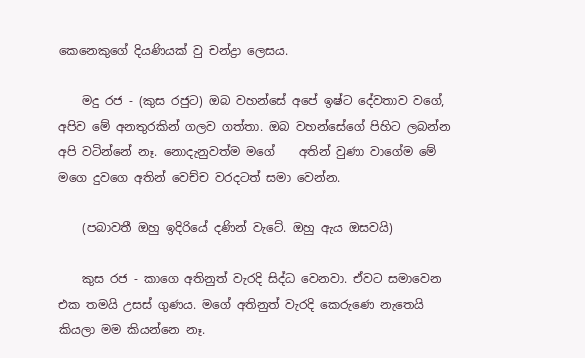කෙනෙකුගේ දියණියක් වු චන්ද්‍රා ලෙසය.

    මදු රජ - (කුස රජුට) ඔබ වහන්සේ අපේ ඉෂ්ට දේවතාව වගේ, අපිව මේ අනතුරකින් ගලව ගත්තා. ඔබ වහන්සේගේ පිහිට ලබන්න අපි වටින්නේ නෑ. නොදැනුවත්ම මගේ    අතින් වුණා වාගේම මේ මගෙ දුවගෙ අතින් වෙච්ච වරදටත් සමා වෙන්න.

    (පබාවතී ඔහු ඉදිරියේ දණින් වැටේ. ඔහු ඇය ඔසවයි)

    කුස රජ - කාගෙ අතිනුත් වැරදි සිද්ධ වෙනවා. ඒවට සමාවෙන එක තමයි උසස් ගුණය. මගේ අතිනුත් වැරදි කෙරුණෙ නැතෙයි කියලා මම කියන්නෙ නෑ.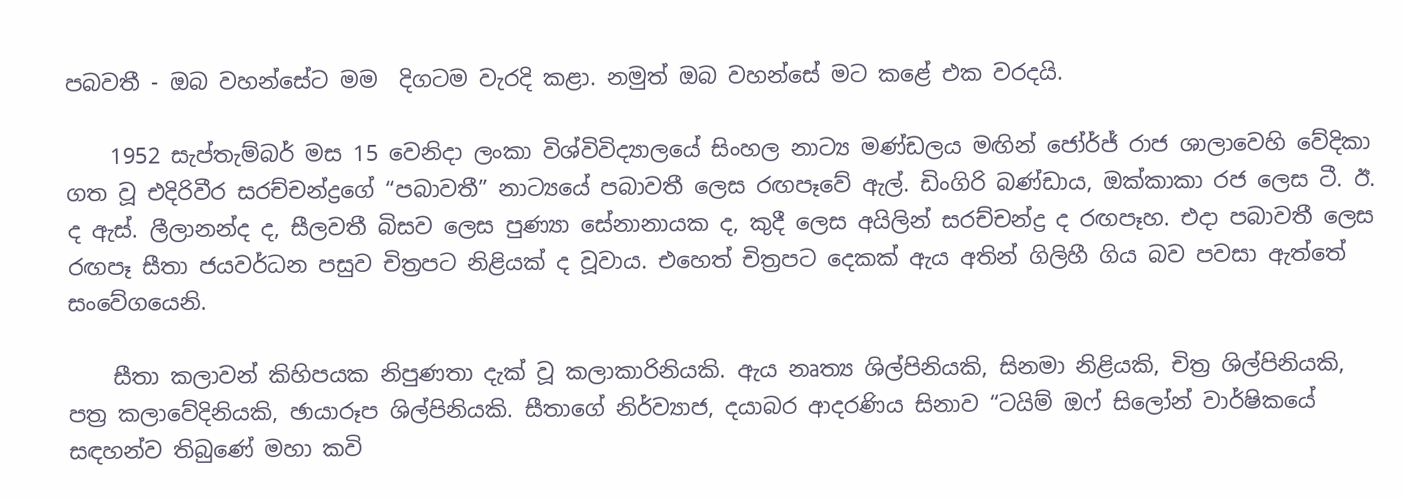පබවතී - ඔබ වහන්සේට මම  දිගටම වැරදි කළා. නමුත් ඔබ වහන්සේ මට කළේ එක වරදයි.

    1952 සැප්තැම්බර් මස 15 වෙනිදා ලංකා විශ්විවිද්‍යාලයේ සිංහල නාට්‍ය මණ්ඩලය මඟින් ජෝර්ජ් රාජ ශාලාවෙහි වේදිකා ගත වූ එදිරිවීර සරච්චන්ද්‍රගේ “පබාවතී” නාට්‍යයේ පබාවතී ලෙස රඟපෑවේ ඇල්. ඩිංගිරි බණ්ඩාය, ඔක්කාකා රජ ලෙස ටී. ඊ. ද ඇස්. ලීලානන්ද ද, සීලවතී බිසව ලෙස පුණ්‍යා සේනානායක ද, කුදී ලෙස අයිලින් සරච්චන්ද්‍ර ද රඟපෑහ. එදා පබාවතී ලෙස රඟපෑ සීතා ජයවර්ධන පසුව චිත්‍රපට නිළියක් ද වූවාය. එහෙත් චිත්‍රපට දෙකක් ඇය අතින් ගිලිහී ගිය බව පවසා ඇත්තේ සංවේගයෙනි.

    සීතා කලාවන් කිහිපයක නිපුණතා දැක් වූ කලාකාරිනියකි. ඇය නෘත්‍ය ශිල්පිනියකි, සිනමා නිළියකි, චිත්‍ර ශිල්පිනියකි, පත්‍ර කලාවේදිනියකි, ඡායාරූප ශිල්පිනියකි. සීතාගේ නිර්ව්‍යාජ, දයාබර ආදරණිය සිනාව “ටයිම් ඔෆ් සිලෝන් වාර්ෂිකයේ සඳහන්ව තිබුණේ මහා කවි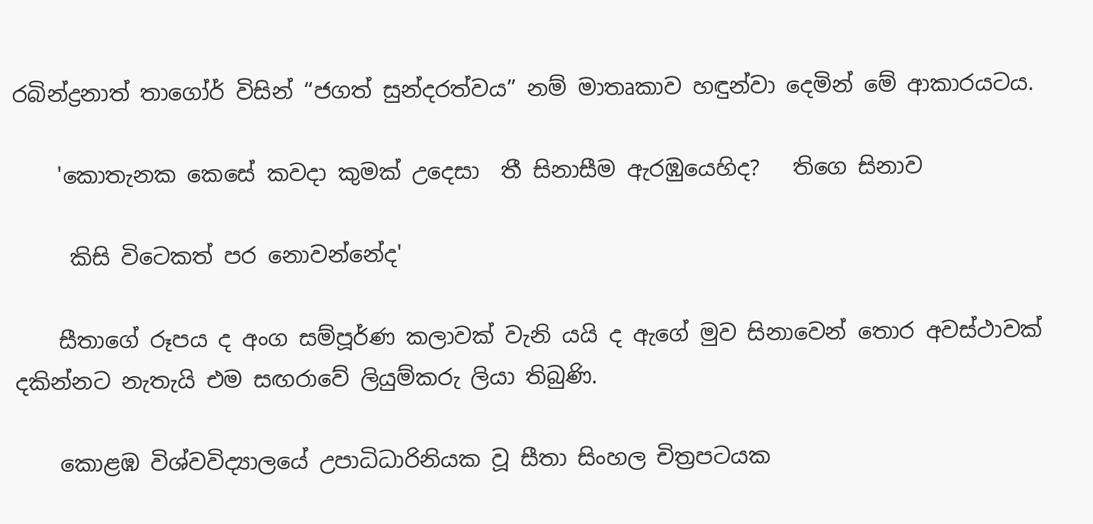රබින්ද්‍රනාත් තාගෝර් විසින් “ජගත් සුන්දරත්වය” නම් මාතෘකාව හඳුන්වා දෙමින් මේ ආකාරයටය.

    'කොතැනක කෙසේ කවදා කුමක් උදෙසා  තී සිනාසීම ඇරඹුයෙහිද?   තිගෙ සිනාව

     කිසි විටෙකත් පර නොවන්නේද'

    සීතාගේ රූපය ද අංග සම්පූර්ණ කලාවක් වැනි යයි ද ඇගේ මුව සිනාවෙන් තොර අවස්ථාවක් දකින්නට නැතැයි එම සඟරාවේ ලියුම්කරු ලියා තිබුණි.

    කොළඹ විශ්වවිද්‍යාලයේ උපාධිධාරිනියක වූ සීතා සිංහල චිත්‍රපටයක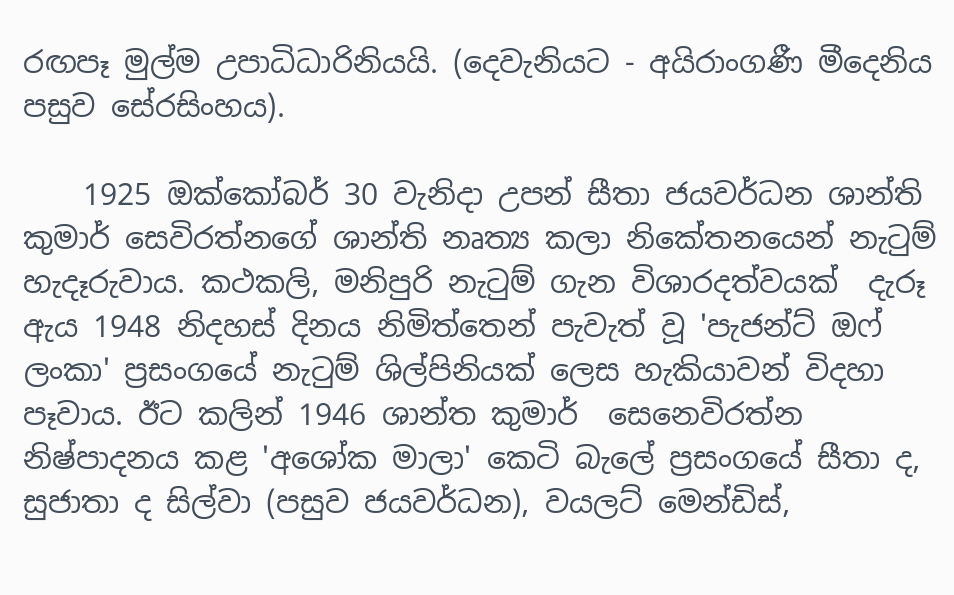රඟපෑ මුල්ම උපාධිධාරිනියයි. (දෙවැනියට - අයිරාංගණී මීදෙනිය පසුව සේරසිංහය).

    1925 ඔක්කෝබර් 30 වැනිදා උපන් සීතා ජයවර්ධන ශාන්ති කුමාර් සෙවිරත්නගේ ශාන්ති නෘත්‍ය කලා නිකේතනයෙන් නැටුම් හැදෑරුවාය. කථකලි, මනිපුරි නැටුම් ගැන විශාරදත්වයක්  දැරූ ඇය 1948 නිදහස් දිනය නිමිත්තෙන් පැවැත් වූ 'පැජන්ට් ඔෆ් ලංකා' ප්‍රසංගයේ නැටුම් ශිල්පිනියක් ලෙස හැකියාවන් විදහා පෑවාය. ඊට කලින් 1946 ශාන්ත කුමාර්  සෙනෙවිරත්න         නිෂ්පාදනය කළ 'අශෝක මාලා' කෙටි බැලේ ප්‍රසංගයේ සීතා ද, සුජාතා ද සිල්වා (පසුව ජයවර්ධන), වයලට් මෙන්ඩිස්,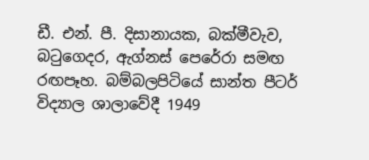ඩී. එන්. පී. දිසානායක, බක්මීවැව, බටුගෙදර, ඇග්නස් පෙරේරා සමඟ රඟපෑහ. බම්බලපිටියේ සාන්ත පීටර් විද්‍යාල ශාලාවේදී 1949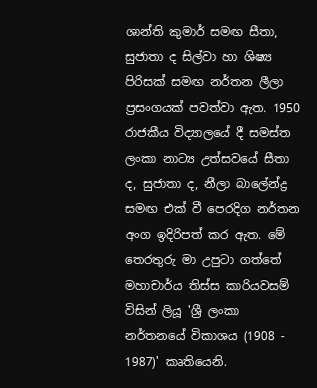ශාන්ති කුමාර් සමඟ සීතා, සුජාතා ද සිල්වා හා ශිෂ්‍ය පිරිසක් සමඟ නර්තන ලීලා ප්‍රසංගයක් පවත්වා ඇත. 1950 රාජකීය විද්‍යාලයේ දී සමස්ත ලංකා නාට්‍ය උත්සවයේ සීතා ද, සුජාතා ද, නීලා බාලේන්ද්‍ර සමඟ එක් වී පෙරදිග නර්තන අංග ඉදිරිපත් කර ඇත. මේ තෙරතුරු මා උපුටා ගත්තේ මහාචාර්ය තිස්ස කාරියවසම් විසින් ලියූ 'ශ්‍රී ලංකා නර්තනයේ විකාශය (1908 - 1987)' කෘතියෙනි.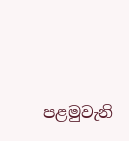පළමුවැනි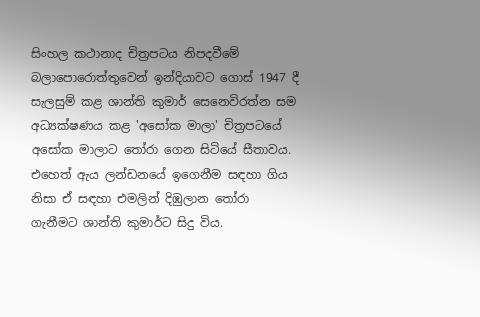සිංහල කථානාද චිත්‍රපටය නිපදවීමේ බලාපොරොත්තුවෙන් ඉන්දියාවට ගොස් 1947 දී සැලසුම් කළ ශාන්ති කුමාර් සෙනෙවිරත්න සම අධ්‍යක්ෂණය කළ 'අසෝක මාලා' චිත්‍රපටයේ අසෝක මාලාට තෝරා ගෙන සිටියේ සීතාවය. එහෙත් ඇය ලන්ඩනයේ ඉගෙනීම සඳහා ගිය නිසා ඒ සඳහා එමලින් දිඹුලාන තෝරා ගැනීමට ශාන්ති කුමාර්ට සිදු විය.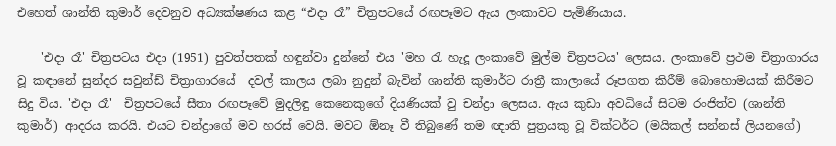එහෙත් ශාන්ති කුමාර් දෙවනුව අධ්‍යක්ෂණය කළ “එදා රෑ” චිත්‍රපටයේ රඟපෑමට ඇය ලංකාවට පැමිණියාය.

    'එදා රෑ' චිත්‍රපටය එදා (1951) පුවත්පතක් හඳුන්වා දුන්නේ එය 'මහ රැ හැදූ ලංකාවේ මුල්ම චිත්‍රපටය' ලෙසය. ලංකාවේ ප්‍රථම චිත්‍රාගාරය වූ කඳානේ සුන්දර සවුන්ඩ් චිත්‍රාගාරයේ  දවල් කාලය ලබා නුදුන් බැවින් ශාන්ති කුමාර්ට රාත්‍රී කාලායේ රූපගත කිරීම් බොහොමයක් කිරීමට සිදු විය. 'එදා රෑ'  චිත්‍රපටයේ සීතා රඟපෑවේ මුදලිඳු කෙනෙකුගේ දියණියක් වු චන්ද්‍රා ලෙසය. ඇය කුඩා අවධියේ සිටම රංජිත්ව (ශාන්ති කුමාර්) ආදරය කරයි. එයට චන්ද්‍රාගේ මව හරස් වෙයි. මවට ඕනෑ වී තිබුණේ තම ඥාති පුත්‍රයකු වූ වික්ටර්ට (මයිකල් සන්නස් ලියනගේ)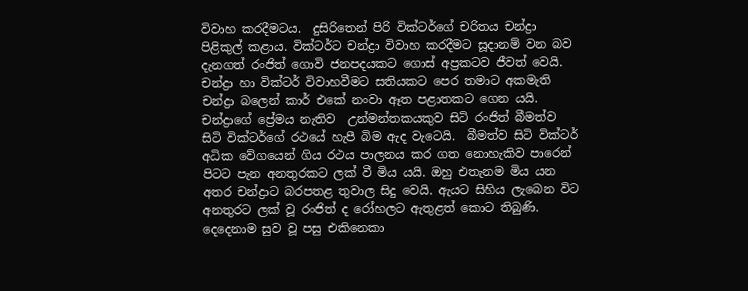විවාහ කරදීමටය.  දුසිරිතෙන් පිරි වික්ටර්ගේ චරිතය චන්ද්‍රා පිළිකුල් කළාය. වික්ටර්ට චන්ද්‍රා විවාහ කරදීමට සූදානම් වන බව දැනගත් රංජිත් ගොවි ජනපදයකට ගොස් අප්‍රකටව ජීවත් වෙයි. චන්ද්‍රා හා වික්ටර් විවාහවීමට සතියකට පෙර තමාට අකමැති චන්ද්‍රා බලෙන් කාර් එකේ නංවා ඈත පළාතකට ගෙන යයි. චන්ද්‍රාගේ ප්‍රේමය නැතිව  උන්මන්තකයකුව සිටි රංජිත් බීමත්ව සිටි වික්ටර්ගේ රථයේ හැපී බිම ඇද වැටෙයි.  බීමත්ව සිටි වික්ටර් අධික වේගයෙන් ගිය රථය පාලනය කර ගත නොහැකිව පාරෙන් පිටට පැන අනතුරකට ලක් වී මිය යයි. ඔහු එතැනම මිය යන අතර චන්ද්‍රාට බරපතළ තුවාල සිදු වෙයි. ඇයට සිහිය ලැබෙන විට අනතුරට ලක් වූ රංජිත් ද රෝහලට ඇතුළත් කොට තිබුණි. දෙදෙනාම සුව වූ පසු එකිනෙකා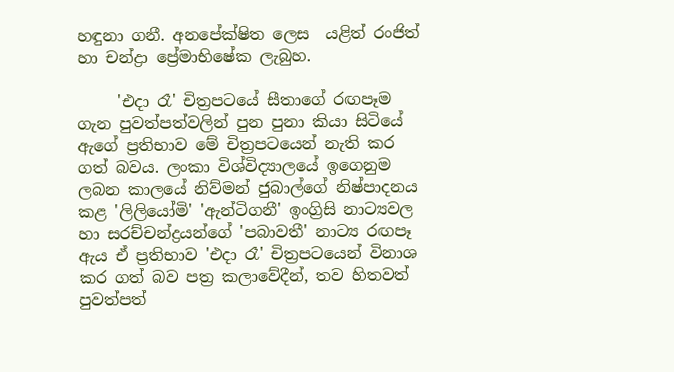හඳුනා ගනී. අනපේක්ෂිත ලෙස  යළිත් රංජිත් හා චන්ද්‍රා ප්‍රේමාභිෂේක ලැබුහ.

     'එදා රෑ' චිත්‍රපටයේ සීතාගේ රඟපෑම ගැන පුවත්පත්වලින් පුන පුනා කියා සිටියේ ඇගේ ප්‍රතිභාව මේ චිත්‍රපටයෙන් නැති කර ගත් බවය. ලංකා විශ්විද්‍යාලයේ ඉගෙනුම ලබන කාලයේ නිව්මන් ජුබාල්ගේ නිෂ්පාදනය කළ 'ලිලියෝමි' 'ඇන්ටිගනී' ඉංග්‍රිසි නාට්‍යවල හා සරච්චන්ද්‍රයන්ගේ 'පබාවතී' නාට්‍ය රඟපෑ ඇය ඒ ප්‍රතිභාව 'එදා රෑ' චිත්‍රපටයෙන් විනාශ කර ගත් බව පත්‍ර කලාවේදීන්, තව හිතවත් පුවත්පත්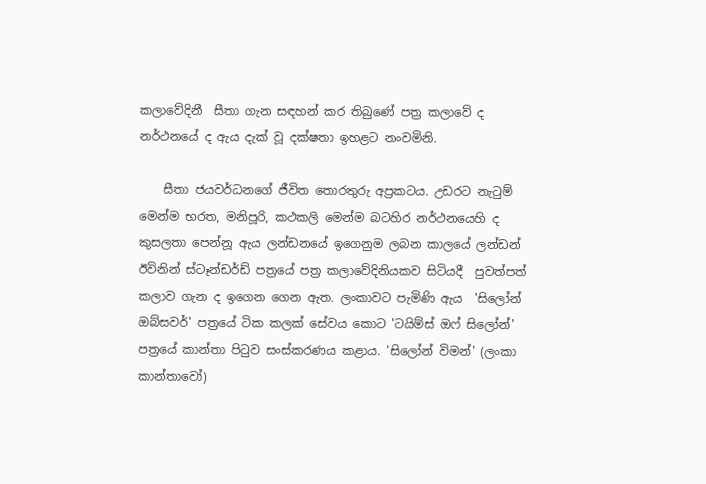කලාවේදිනී  සීතා ගැන සඳහන් කර තිබුණේ පත්‍ර කලාවේ ද නර්ථනයේ ද ඇය දැක් වූ දක්ෂතා ඉහළට නංවමිනි.

    සීතා ජයවර්ධනගේ ජීවිත තොරතුරු අප්‍රකටය. උඩරට නැටුම් මෙන්ම භරත, මනිපූරි, කථකලි මෙන්ම බටහිර නර්ථනයෙහි ද කුසලතා පෙන්නූ ඇය ලන්ඩනයේ ඉගෙනුම ලබන කාලයේ ලන්ඩන් ඊවිනින් ස්ටෑන්ඩර්ඩ් පත්‍රයේ පත්‍ර කලාවේදිනියකව සිටියදී  පුවත්පත් කලාව ගැන ද ඉගෙන ගෙන ඇත. ලංකාවට පැමිණි ඇය  'සිලෝන් ඔබ්සවර්' පත්‍රයේ ටික කලක් සේවය කොට 'ටයිම්ස් ඔෆ් සිලෝන්' පත්‍රයේ කාන්තා පිටුව සංස්කරණය කළාය. 'සිලෝන් විමන්' (ලංකා කාන්තාවෝ)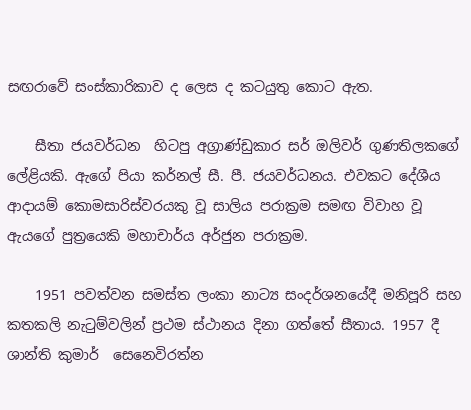සඟරාවේ සංස්කාරිකාව ද ලෙස ද කටයුතු කොට ඇත.

    සීතා ජයවර්ධන  හිටපු අග්‍රාණ්ඩුකාර සර් ඔලිවර් ගුණතිලකගේ ලේළියකි. ඇගේ පියා කර්නල් සී. පී. ජයවර්ධනය. එවකට දේශීය ආදායම් කොමසාරිස්වරයකු වූ සාලිය පරාක්‍රම සමඟ විවාහ වූ ඇයගේ පුත්‍රයෙකි මහාචාර්ය අර්ජුන පරාක්‍රම.

    1951 පවත්වන සමස්ත ලංකා නාට්‍ය සංදර්ශනයේදී මනිපූරි සහ කතකලි නැටුම්වලින් ප්‍රථම ස්ථානය දිනා ගත්තේ සීතාය. 1957 දී ශාන්ති කුමාර්  සෙනෙවිරත්න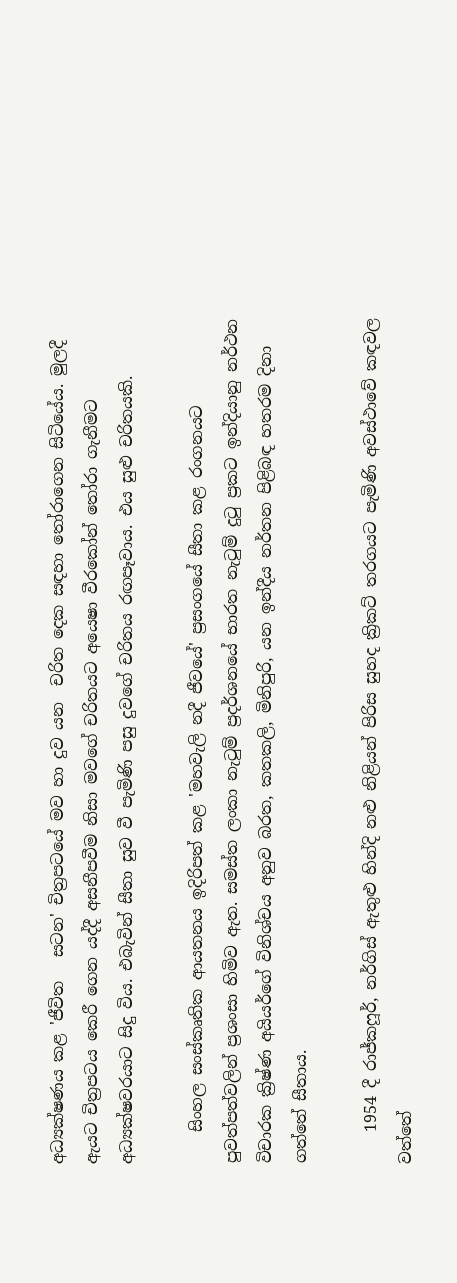අධ්‍යක්ෂණය කළ 'ජීවිත   සටන' චිත්‍රපටයේ මව හා දුව යන  චරිත දෙක සඳහා තෝරාගෙන සිටියේය. මුලදී ඇයට චිත්‍රපටය කෙරී ගෙන යද්දී අසනීපවීම නිසා මවගේ චරිතයට අයෙෂා වීරකෝන් තෝරා ගැනීමට  අධ්‍යක්ෂවරයාට සිදු විය. එබැවින් සීතා සුව වී පැමිණි පසු දුවගේ චරිතය රඟපෑවාය. එය සුළු චරිතයකි.

    සිංහල සංස්කෘතික ආයතනය ඉදිරිපත් කළ 'මහවැලි නදී ජීවයේ' ප්‍රසංගයේ සීතා කළ රංගනයට පුවත්පත්වලින් ප්‍රශංසා හිමිව ඇත. සමස්ත ලංකා නැටුම් ප්‍රදර්ශනයේ භාරත නැටුම් දුටු ප්‍රකට ඉන්දියානු නර්ථන විචාරක ක්‍රිෂ්ණ අයියර්ගේ විනිශ්චය අනුව බරත, කතකලි, මිනිපුරි, යන ඉන්දීය නර්තන පිළිබඳ හතරම දිනා ගත්තේ සීතාය.

    1954 දී රාජ්කෆූර්, නර්ගිස් ඇතුළු හින්දි නළු නිළියන් පිරිස සුහද ක්‍රිකට් තරගයට පැමිණි අවස්ථාවේ කඳවල වත්තේ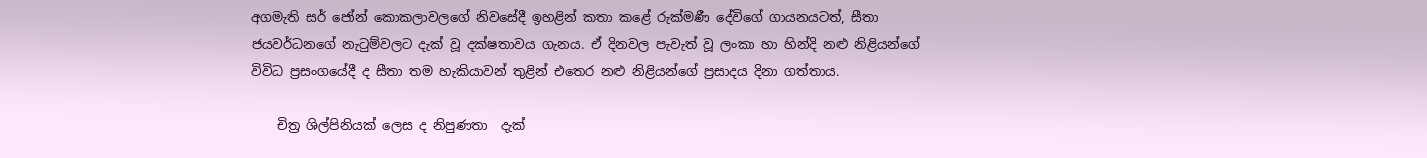අගමැති සර් ජෝන් කොකලාවලගේ නිවසේදී ඉහළින් කතා කළේ රුක්මණී දේවිගේ ගායනයටත්, සීතා ජයවර්ධනගේ නැටුම්වලට දැක් වූ දක්ෂතාවය ගැනය. ඒ දිනවල පැවැත් වූ ලංකා හා හින්දි නළු නිළියන්ගේ විවිධ ප්‍රසංගයේදී ද සීතා තම හැකියාවන් තුළින් එතෙර නළු නිළියන්ගේ ප්‍රසාදය දිනා ගත්තාය.

    චිත්‍ර ශිල්පිනියක් ලෙස ද නිපුණතා  දැක්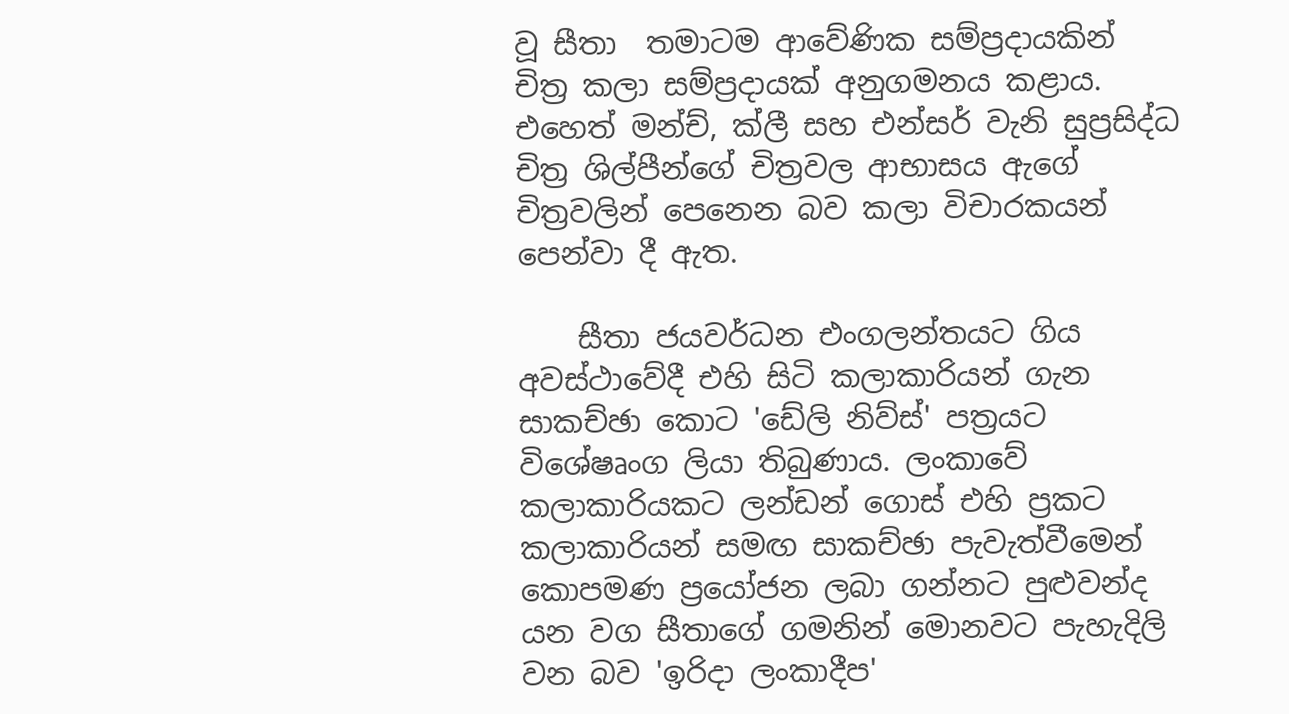වූ සීතා  තමාටම ආවේණික සම්ප්‍රදායකින්  චිත්‍ර කලා සම්ප්‍රදායක් අනුගමනය කළාය. එහෙත් මන්ච්, ක්ලී සහ එන්සර් වැනි සුප්‍රසිද්ධ චිත්‍ර ශිල්පීන්ගේ චිත්‍රවල ආභාසය ඇගේ චිත්‍රවලින් පෙනෙන බව කලා විචාරකයන් පෙන්වා දී ඇත.

    සීතා ජයවර්ධන එංගලන්තයට ගිය අවස්ථාවේදී එහි සිටි කලාකාරියන් ගැන සාකච්ඡා කොට 'ඩේලි නිව්ස්' පත්‍රයට විශේෂෘංග ලියා තිබුණාය. ලංකාවේ කලාකාරියකට ලන්ඩන් ගොස් එහි ප්‍රකට කලාකාරියන් සමඟ සාකච්ඡා පැවැත්වීමෙන් කොපමණ ප්‍රයෝජන ලබා ගන්නට පුළුවන්ද යන වග සීතාගේ ගමනින් මොනවට පැහැදිලි වන බව 'ඉරිදා ලංකාදීප'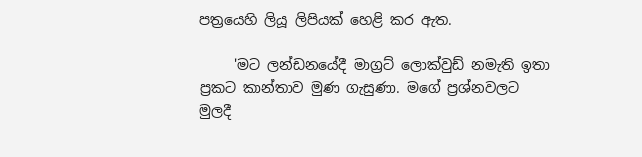පත්‍රයෙහි ලියූ ලිපියක් හෙළි කර ඇත.

     'මට ලන්ඩනයේදී මාග්‍රට් ලොක්වුඩ් නමැති ඉතා ප්‍රකට කාන්තාව මුණ ගැසුණා. මගේ ප්‍රශ්නවලට මුලදී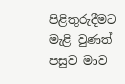පිළිතුරුදීමට මැළි වුණත් පසුව මාව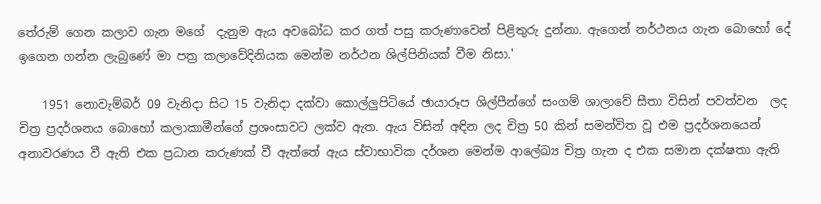තේරුම් ගෙන කලාව ගැන මගේ  දැනුම ඇය අවබෝධ කර ගත් පසු කරුණාවෙන් පිළිතුරු දුන්නා. ඇගෙන් නර්ථනය ගැන බොහෝ දේ ඉගෙන ගන්න ලැබුණේ මා පත්‍ර කලාවේදිනියක මෙන්ම නර්ථන ශිල්පිනියක් වීම නිසා.'

    1951 නොවැම්බර් 09 වැනිදා සිට 15 වැනිදා දක්වා කොල්ලුපිටියේ ඡායාරූප ශිල්පීන්ගේ සංගම් ශාලාවේ සීතා විසින් පවත්වන  ලද චිත්‍ර ප්‍රදර්ශනය බොහෝ කලාකාමීන්ගේ ප්‍රශංසාවට ලක්ව ඇත. ඇය විසින් අඳින ලද චිත්‍ර 50 කින් සමන්විත වූ එම ප්‍රදර්ශනයෙන් අනාවරණය වී ඇති එක ප්‍රධාන කරුණක් වී ඇත්තේ ඇය ස්වාභාවික දර්ශන මෙන්ම ආලේඛ්‍ය චිත්‍ර ගැන ද එක සමාන දක්ෂතා ඇති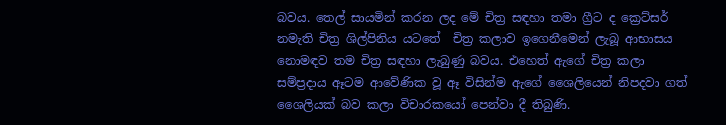බවය. තෙල් සායමින් කරන ලද මේ චිත්‍ර සඳහා තමා ග්‍රීට ද ක්‍රෙට්සර් නමැති චිත්‍ර ශිල්පිනිය යටතේ  චිත්‍ර කලාව ඉගෙනීමෙන් ලැබූ ආභාසය නොමඳව තම චිත්‍ර සඳහා ලැබුණු බවය. එහෙත් ඇගේ චිත්‍ර කලා සම්ප්‍රදාය ඈටම ආවේණික වූ ඈ විසින්ම ඇගේ ශෛලියෙන් නිපදවා ගත් ශෛලියක් බව කලා විචාරකයෝ පෙන්වා දී තිබුණි.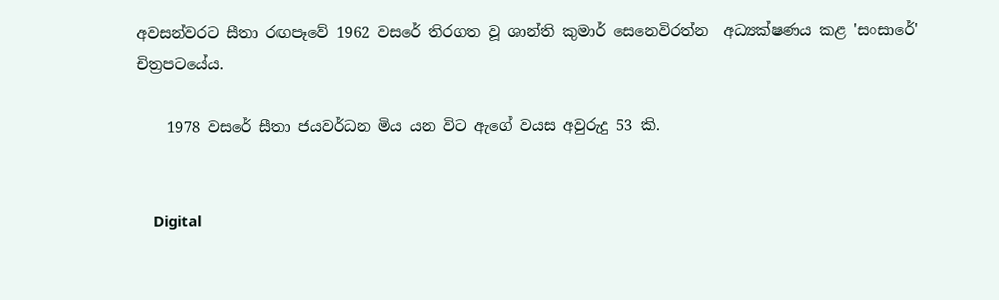අවසන්වරට සීතා රඟපෑවේ 1962 වසරේ තිරගත වූ ශාන්ති කුමාර් සෙනෙවිරත්න  අධ්‍යක්ෂණය කළ 'සංසාරේ' චිත්‍රපටයේය.

    1978 වසරේ සීතා ජයවර්ධන මිය යන විට ඇගේ වයස අවුරුදු 53 කි.


    Digital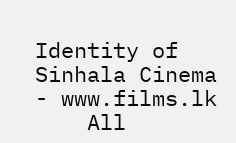Identity of Sinhala Cinema - www.films.lk
    All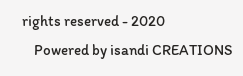rights reserved - 2020
    Powered by isandi CREATIONS